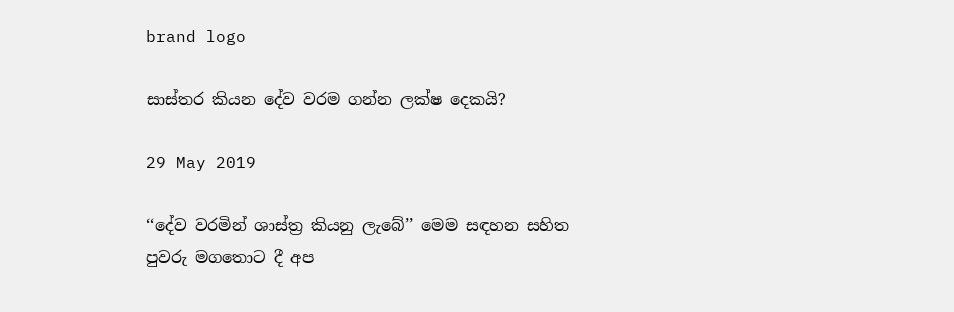brand logo

සාස්තර කියන දේව වරම ගන්න ලක්ෂ දෙකයි?

29 May 2019

‘‘දේව වරමින් ශාස්ත්‍ර කියනු ලැබේ’’ මෙම සඳහන සහිත පුවරු මගතොට දී අප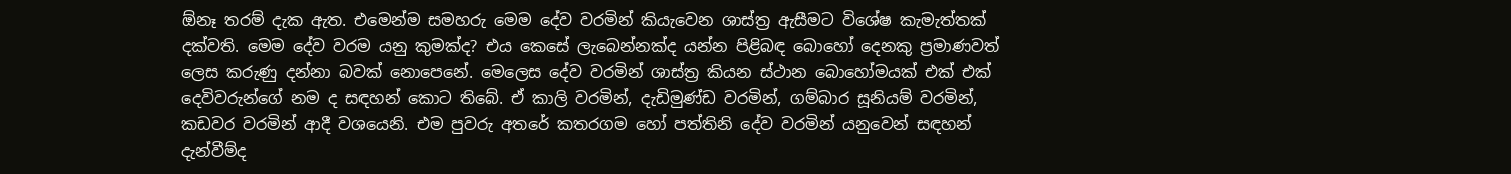ඕනෑ තරම් දැක ඇත. එමෙන්ම සමහරු මෙම දේව වරමින් කියැවෙන ශාස්ත්‍ර ඇසීමට විශේෂ කැමැත්තක් දක්වති. මෙම දේව වරම යනු කුමක්ද? එය කෙසේ ලැබෙන්නක්ද යන්න පිළිබඳ බොහෝ දෙනකු ප්‍රමාණවත් ලෙස කරුණු දන්නා බවක් නොපෙනේ. මෙලෙස දේව වරමින් ශාස්ත්‍ර කියන ස්ථාන බොහෝමයක් එක් එක් දෙවිවරුන්ගේ නම ද සඳහන් කොට තිබේ. ඒ කාලි වරමින්, දැඩිමුණ්ඩ වරමින්, ගම්බාර සූනියම් වරමින්, කඩවර වරමින් ආදී වශයෙනි. එම පුවරු අතරේ කතරගම හෝ පත්තිනි දේව වරමින් යනුවෙන් සඳහන් දැන්වීම්ද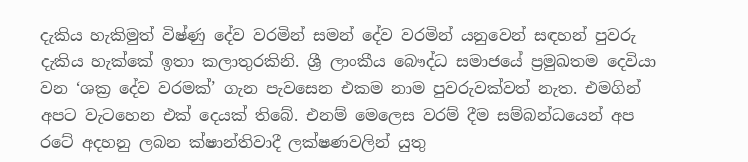දැකිය හැකිමුත් විෂ්ණු දේව වරමින් සමන් දේව වරමින් යනුවෙන් සඳහන් පුවරු දැකිය හැක්කේ ඉතා කලාතුරකිනි. ශ්‍රී ලාංකීය බෞද්ධ සමාජයේ ප්‍රමුඛතම දෙවියා වන ‘ශක්‍ර දේව වරමක්’ ගැන පැවසෙන එකම නාම පුවරුවක්වත් නැත. එමගින් අපට වැටහෙන එක් දෙයක් තිබේ. එනම් මෙලෙස වරම් දීම සම්බන්ධයෙන් අප රටේ අදහනු ලබන ක්ෂාන්තිවාදී ලක්ෂණවලින් යුතු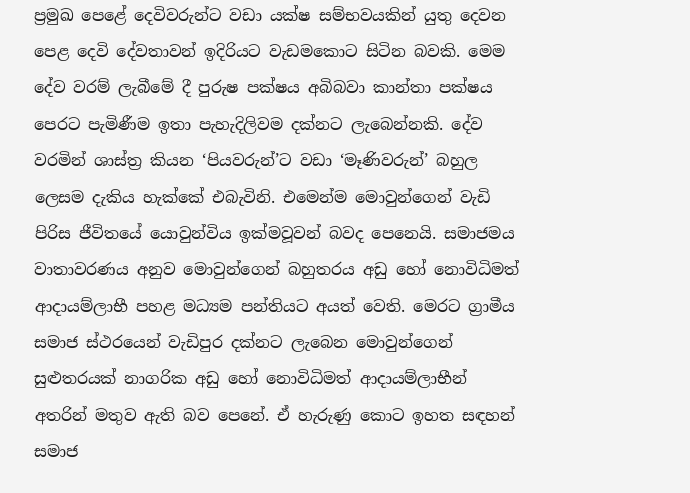ප්‍රමුඛ පෙළේ දෙවිවරුන්ට වඩා යක්ෂ සම්භවයකින් යුතු දෙවන පෙළ දෙවි දේවතාවන් ඉදිරියට වැඩමකොට සිටින බවකි. මෙම දේව වරම් ලැබීමේ දී පුරුෂ පක්ෂය අබිබවා කාන්තා පක්ෂය පෙරට පැමිණීම ඉතා පැහැදිලිවම දක්නට ලැබෙන්නකි. දේව වරමින් ශාස්ත්‍ර කියන ‘පියවරුන්’ට වඩා ‘මෑණිවරුන්’ බහුල ලෙසම දැකිය හැක්කේ එබැවිනි. එමෙන්ම මොවුන්ගෙන් වැඩි පිරිස ජීවිතයේ යොවුන්විය ඉක්මවූවන් බවද පෙනෙයි. සමාජමය වාතාවරණය අනුව මොවුන්ගෙන් බහුතරය අඩු හෝ නොවිධිමත් ආදායම්ලාභී පහළ මධ්‍යම පන්තියට අයත් වෙති. මෙරට ග්‍රාමීය සමාජ ස්ථරයෙන් වැඩිපුර දක්නට ලැබෙන මොවුන්ගෙන් සුළුතරයක් නාගරික අඩු හෝ නොවිධිමත් ආදායම්ලාභීන් අතරින් මතුව ඇති බව පෙනේ. ඒ හැරුණු කොට ඉහත සඳහන් සමාජ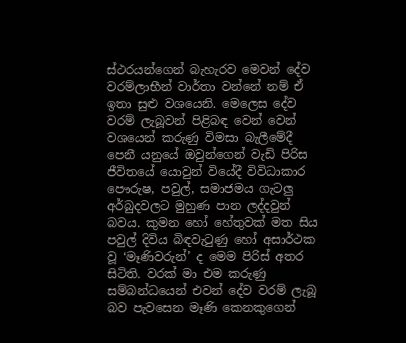ස්ථරයන්ගෙන් බැහැරව මෙවන් දේව වරම්ලාභීන් වාර්තා වන්නේ නම් ඒ ඉතා සුළු වශයෙනි. මෙලෙස දේව වරම් ලැබූවන් පිළිබඳ වෙන් වෙන් වශයෙන් කරුණු විමසා බැලීමේදී පෙනී යනුයේ ඔවුන්ගෙන් වැඩි පිරිස ජීවිතයේ යොවුන් වියේදී විවිධාකාර පෞරුෂ, පවුල්, සමාජමය ගැටලු අර්බුදවලට මුහුණ පාන ලද්දවුන් බවය. කුමන හෝ හේතුවක් මත සිය පවුල් දිවිය බිඳවැටුණු හෝ අසාර්ථක වූ ‘මෑණිවරුන්’ ද මෙම පිරිස් අතර සිටිති. වරක් මා එම කරුණු සම්බන්ධයෙන් එවන් දේව වරම් ලැබූ බව පැවසෙන මෑණි කෙනකුගෙන්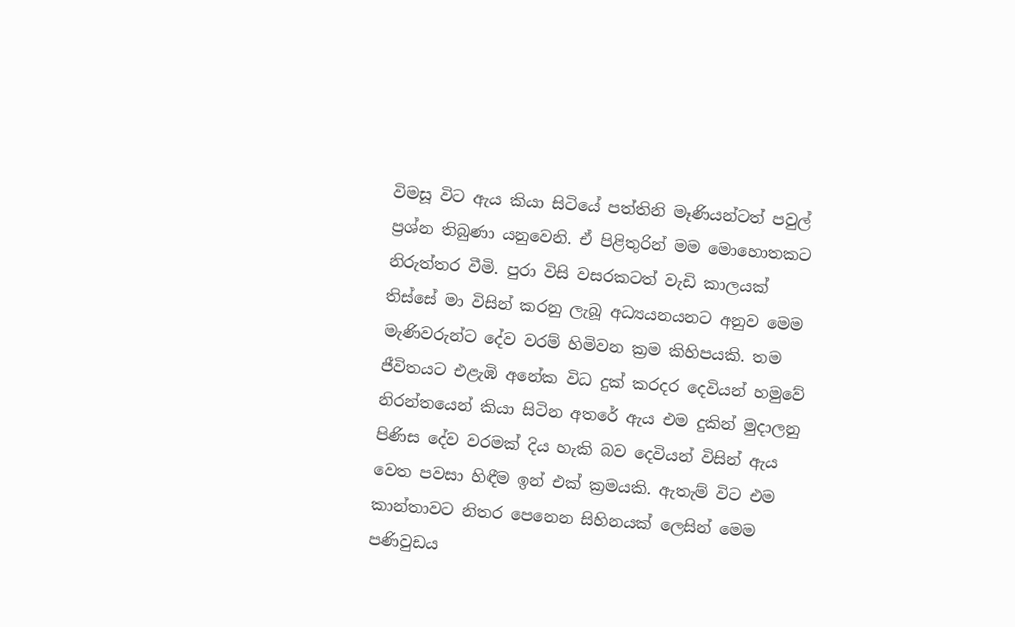විමසූ විට ඇය කියා සිටියේ පත්තිනි මෑණියන්ටත් පවුල් ප්‍රශ්න තිබුණා යනුවෙනි. ඒ පිළිතුරින් මම මොහොතකට නිරුත්තර වීමි. පුරා විසි වසරකටත් වැඩි කාලයක් තිස්සේ මා විසින් කරනු ලැබූ අධ්‍යයනයනට අනුව මෙම මැණිවරුන්ට දේව වරම් හිමිවන ක්‍රම කිහිපයකි. තම ජීවිතයට එළැඹි අනේක විධ දුක් කරදර දෙවියන් හමුවේ නිරන්තයෙන් කියා සිටින අතරේ ඇය එම දුකින් මුදාලනු පිණිස දේව වරමක් දිය හැකි බව දෙවියන් විසින් ඇය වෙත පවසා හිඳීම ඉන් එක් ක්‍රමයකි. ඇතැම් විට එම කාන්තාවට නිතර පෙනෙන සිහිනයක් ලෙසින් මෙම පණිවුඩය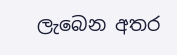ලැබෙන අතර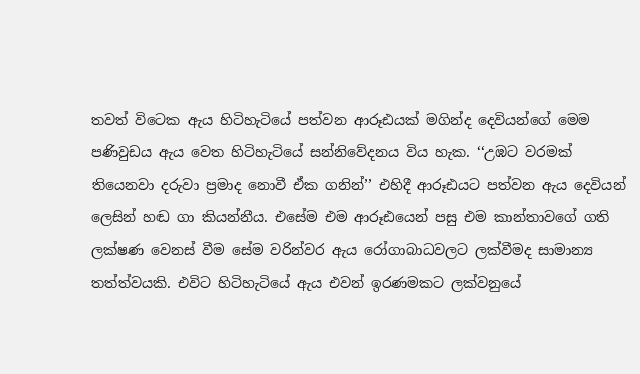තවත් විටෙක ඇය හිටිහැටියේ පත්වන ආරූඪයක් මගින්ද දෙවියන්ගේ මෙම පණිවුඩය ඇය වෙත හිටිහැටියේ සන්නිවේදනය විය හැක. ‘‘උඹට වරමක් තියෙනවා දරුවා ප්‍රමාද නොවී ඒක ගනින්’’ එහිදී ආරූඪයට පත්වන ඇය දෙවියන් ලෙසින් හඬ ගා කියන්නීය. එසේම එම ආරූඪයෙන් පසු එම කාන්තාවගේ ගති ලක්ෂණ වෙනස් වීම සේම වරින්වර ඇය රෝගාබාධවලට ලක්වීමද සාමාන්‍ය තත්ත්වයකි. එවිට හිටිහැටියේ ඇය එවන් ඉරණමකට ලක්වනුයේ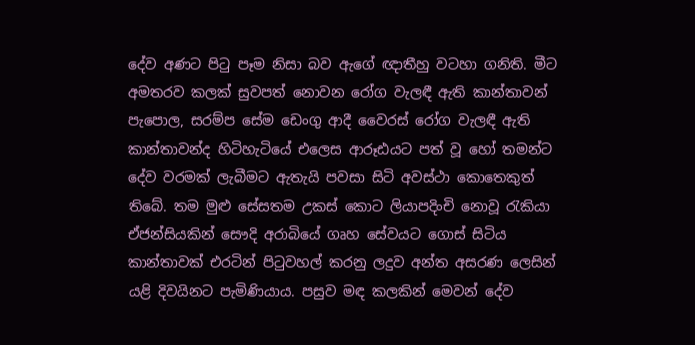දේව අණට පිටු පෑම නිසා බව ඇගේ ඥාතීහු වටහා ගනිති. මීට අමතරව කලක් සුවපත් නොවන රෝග වැලඳී ඇති කාන්තාවන් පැපොල, සරම්ප සේම ඩෙංගු ආදී වෛරස් රෝග වැලඳී ඇති කාන්තාවන්ද හිටිහැටියේ එලෙස ආරූඪයට පත් වූ හෝ තමන්ට දේව වරමක් ලැබීමට ඇතැයි පවසා සිටි අවස්ථා කොතෙකුත් තිබේ. තම මුළු සේසතම උකස් කොට ලියාපදිංචි නොවූ රැකියා ඒජන්සියකින් සෞදි අරාබියේ ගෘහ සේවයට ගොස් සිටිය කාන්තාවක් එරටින් පිටුවහල් කරනු ලදුව අන්ත අසරණ ලෙසින් යළි දිවයිනට පැමිණියාය. පසුව මඳ කලකින් මෙවන් දේව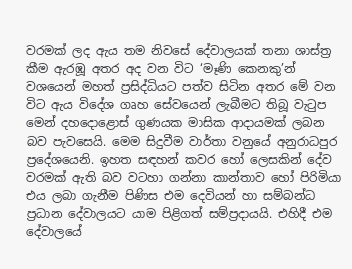වරමක් ලද ඇය තම නිවසේ දේවාලයක් තනා ශාස්ත්‍ර කීම ඇරඹූ අතර අද වන විට ‘මෑණි කෙනකු’න් වශයෙන් මහත් ප්‍රසිද්ධියට පත්ව සිටින අතර මේ වන විට ඇය විදේශ ගෘහ සේවයෙන් ලැබීමට තිබූ වැටුප මෙන් දහදොළොස් ගුණයක මාසික ආදායමක් ලබන බව පැවසෙයි. මෙම සිදුවීම වාර්තා වනුයේ අනුරාධපුර ප්‍රදේශයෙනි. ඉහත සඳහන් කවර හෝ ලෙසකින් දේව වරමක් ඇති බව වටහා ගන්නා කාන්තාව හෝ පිරිමියා එය ලබා ගැනීම පිණිස එම දෙවියන් හා සම්බන්ධ ප්‍රධාන දේවාලයට යාම පිළිගත් සම්ප්‍රදායයි. එහිදී එම දේවාලයේ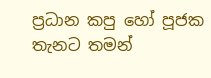ප්‍රධාන කපු හෝ පූජක තැනට තමන්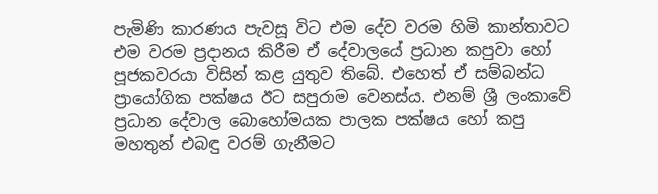පැමිණි කාරණය පැවසූ විට එම දේව වරම හිමි කාන්තාවට එම වරම ප්‍රදානය කිරීම ඒ දේවාලයේ ප්‍රධාන කපුවා හෝ පූජකවරයා විසින් කළ යුතුව තිබේ. එහෙත් ඒ සම්බන්ධ ප්‍රායෝගික පක්ෂය ඊට සපුරාම වෙනස්ය. එනම් ශ්‍රී ලංකාවේ ප්‍රධාන දේවාල බොහෝමයක පාලක පක්ෂය හෝ කපු මහතුන් එබඳු වරම් ගැනීමට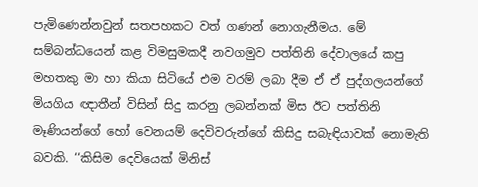පැමිණෙන්නවුන් සතපහකට වත් ගණන් නොගැනීමය. මේ සම්බන්ධයෙන් කළ විමසුමකදී නවගමුව පත්තිනි දේවාලයේ කපු මහතකු මා හා කියා සිටියේ එම වරම් ලබා දීම ඒ ඒ පුද්ගලයන්ගේ මියගිය ඥාතීන් විසින් සිදු කරනු ලබන්නක් මිස ඊට පත්තිනි මෑණියන්ගේ හෝ වෙනයම් දෙවිවරුන්ගේ කිසිදු සබැඳියාවක් නොමැති බවකි. ‘‘කිසිම දෙවියෙක් මිනිස්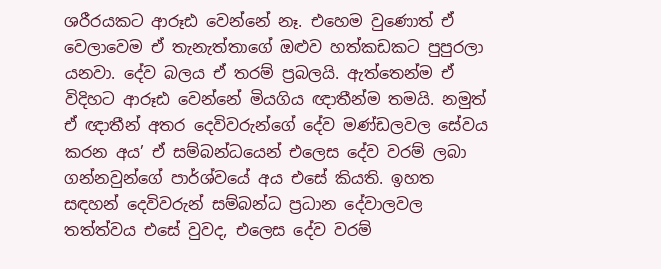ශරීරයකට ආරූඪ වෙන්නේ නෑ. එහෙම වුණොත් ඒ වෙලාවෙම ඒ තැනැත්තාගේ ඔළුව හත්කඩකට පුපුරලා යනවා. දේව බලය ඒ තරම් ප්‍රබලයි. ඇත්තෙන්ම ඒ විදිහට ආරූඪ වෙන්නේ මියගිය ඥාතීන්ම තමයි. නමුත් ඒ ඥාතීන් අතර දෙවිවරුන්ගේ දේව මණ්ඩලවල සේවය කරන අය’ ඒ සම්බන්ධයෙන් එලෙස දේව වරම් ලබා ගන්නවුන්ගේ පාර්ශ්වයේ අය එසේ කියති. ඉහත සඳහන් දෙවිවරුන් සම්බන්ධ ප්‍රධාන දේවාලවල තත්ත්වය එසේ වුවද, එලෙස දේව වරම්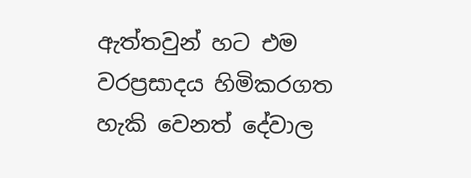ඇත්තවුන් හට එම වරප්‍රසාදය හිමිකරගත හැකි වෙනත් දේවාල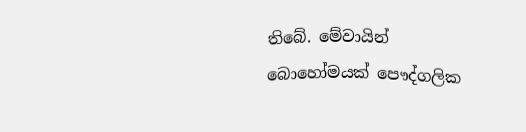තිබේ. මේවායින් බොහෝමයක් පෞද්ගලික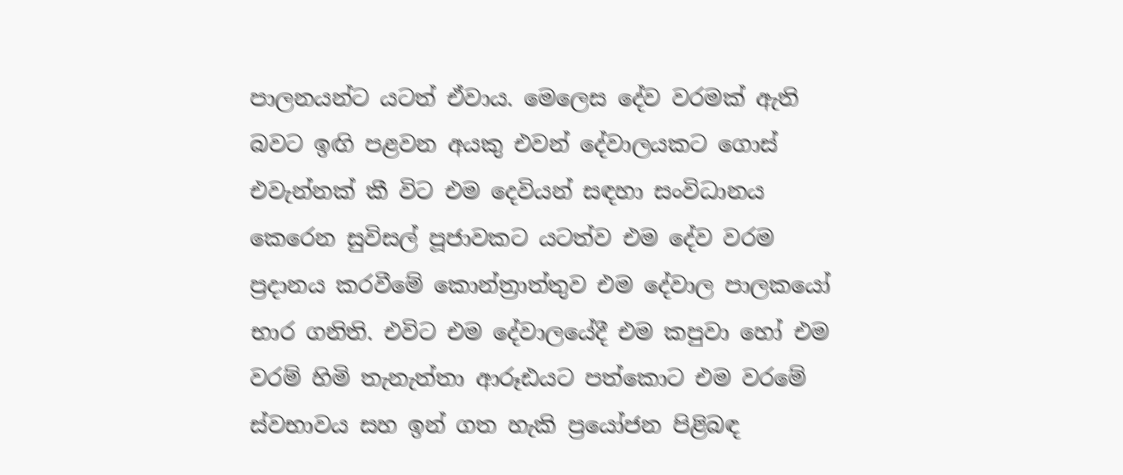පාලනයන්ට යටත් ඒවාය. මෙලෙස දේව වරමක් ඇති බවට ඉඟි පළවන අයකු එවන් දේවාලයකට ගොස් එවැන්නක් කී විට එම දෙවියන් සඳහා සංවිධානය කෙරෙන සුවිසල් පූජාවකට යටත්ව එම දේව වරම ප්‍රදානය කරවීමේ කොන්ත්‍රාත්තුව එම දේවාල පාලකයෝ භාර ගනිති. එවිට එම දේවාලයේදී එම කපුවා හෝ එම වරම් හිමි තැනැත්තා ආරූඪයට පත්කොට එම වරමේ ස්වභාවය සහ ඉන් ගත හැකි ප්‍රයෝජන පිළිබඳ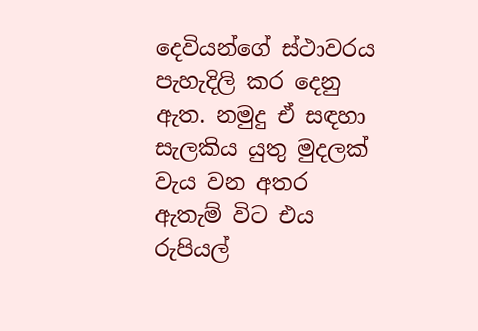දෙවියන්ගේ ස්ථාවරය පැහැදිලි කර දෙනු ඇත. නමුදු ඒ සඳහා සැලකිය යුතු මුදලක් වැය වන අතර ඇතැම් විට එය රුපියල්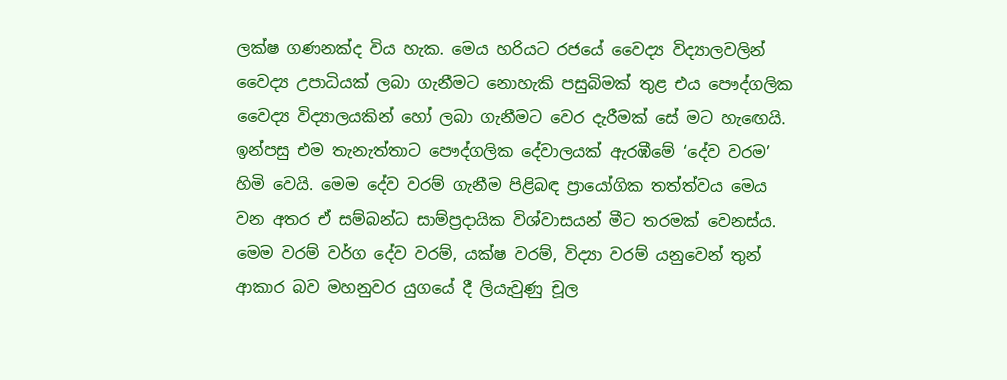ලක්ෂ ගණනක්ද විය හැක. මෙය හරියට රජයේ වෛද්‍ය විද්‍යාලවලින් වෛද්‍ය උපාධියක් ලබා ගැනීමට නොහැකි පසුබිමක් තුළ එය පෞද්ගලික වෛද්‍ය විද්‍යාලයකින් හෝ ලබා ගැනීමට වෙර දැරීමක් සේ මට හැඟෙයි. ඉන්පසු එම තැනැත්තාට පෞද්ගලික දේවාලයක් ඇරඹීමේ ‘දේව වරම’ හිමි වෙයි. මෙම දේව වරම් ගැනීම පිළිබඳ ප්‍රායෝගික තත්ත්වය මෙය වන අතර ඒ සම්බන්ධ සාම්ප්‍රදායික විශ්වාසයන් මීට තරමක් වෙනස්ය. මෙම වරම් වර්ග දේව වරම්, යක්ෂ වරම්, විද්‍යා වරම් යනුවෙන් තුන් ආකාර බව මහනුවර යුගයේ දී ලියැවුණු චූල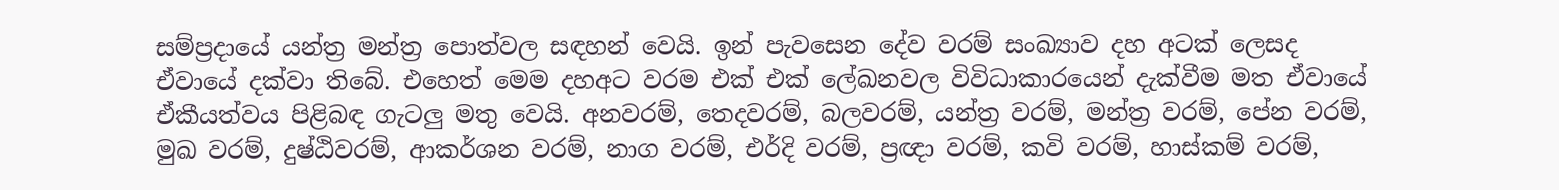සම්ප්‍රදායේ යන්ත්‍ර මන්ත්‍ර පොත්වල සඳහන් වෙයි. ඉන් පැවසෙන දේව වරම් සංඛ්‍යාව දහ අටක් ලෙසද ඒවායේ දක්වා තිබේ. එහෙත් මෙම දහඅට වරම එක් එක් ලේඛනවල විවිධාකාරයෙන් දැක්වීම මත ඒවායේ ඒකීයත්වය පිළිබඳ ගැටලු මතු වෙයි. අනවරම්, තෙදවරම්, බලවරම්, යන්ත්‍ර වරම්, මන්ත්‍ර වරම්, පේන වරම්, මුඛ වරම්, දුෂ්ඨිවරම්, ආකර්ශන වරම්, නාග වරම්, එර්දි වරම්, ප්‍රඥා වරම්, කවි වරම්, හාස්කම් වරම්,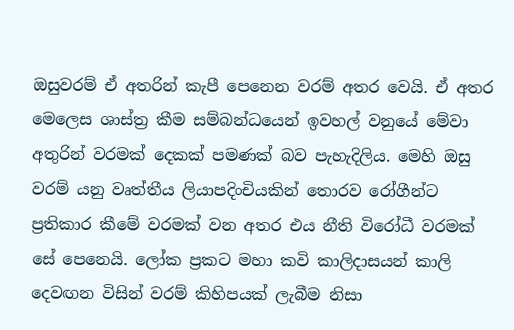ඔසුවරම් ඒ අතරින් කැපී පෙනෙන වරම් අතර වෙයි. ඒ අතර මෙලෙස ශාස්ත්‍ර කීම සම්බන්ධයෙන් ඉවහල් වනුයේ මේවා අතුරින් වරමක් දෙකක් පමණක් බව පැහැදිලිය. මෙහි ඔසු වරම් යනු වෘත්තීය ලියාපදිංචියකින් තොරව රෝගීන්ට ප්‍රතිකාර කීමේ වරමක් වන අතර එය නීති විරෝධී වරමක් සේ පෙනෙයි. ලෝක ප්‍රකට මහා කවි කාලිදාසයන් කාලි දෙවඟන විසින් වරම් කිහිපයක් ලැබීම නිසා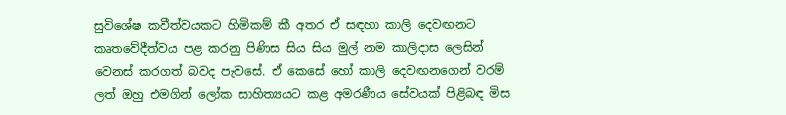සුවිශේෂ කවීත්වයකට හිමිකම් කී අතර ඒ සඳහා කාලි දෙවඟනට කෘතවේදීත්වය පළ කරනු පිණිස සිය සිය මුල් නම කාලිදාස ලෙසින් වෙනස් කරගත් බවද පැවසේ. ඒ කෙසේ හෝ කාලි දෙවඟනගෙන් වරම් ලත් ඔහු එමගින් ලෝක සාහිත්‍යයට කළ අමරණීය සේවයක් පිළිබඳ මිස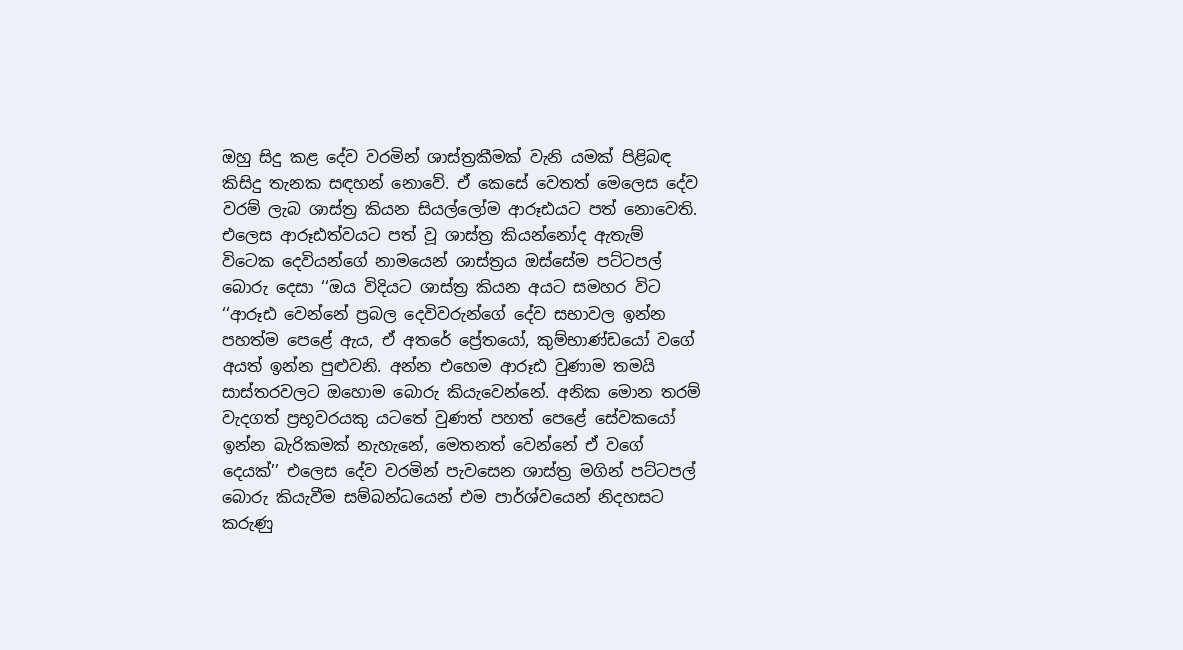ඔහු සිදු කළ දේව වරමින් ශාස්ත්‍රකීමක් වැනි යමක් පිළිබඳ කිසිදු තැනක සඳහන් නොවේ. ඒ කෙසේ වෙතත් මෙලෙස දේව වරම් ලැබ ශාස්ත්‍ර කියන සියල්ලෝම ආරූඪයට පත් නොවෙති. එලෙස ආරූඪත්වයට පත් වූ ශාස්ත්‍ර කියන්නෝද ඇතැම් විටෙක දෙවියන්ගේ නාමයෙන් ශාස්ත්‍රය ඔස්සේම පට්ටපල් බොරු දෙසා ‘‘ඔය විදියට ශාස්ත්‍ර කියන අයට සමහර විට ‘‘ආරූඪ වෙන්නේ ප්‍රබල දෙවිවරුන්ගේ දේව සභාවල ඉන්න පහත්ම පෙළේ ඇය, ඒ අතරේ ප්‍රේතයෝ, කුම්භාණ්ඩයෝ වගේ අයත් ඉන්න පුළුවනි. අන්න එහෙම ආරූඪ වුණාම තමයි සාස්තරවලට ඔහොම බොරු කියැවෙන්නේ. අනික මොන තරම් වැදගත් ප්‍රභූවරයකු යටතේ වුණත් පහත් පෙළේ සේවකයෝ ඉන්න බැරිකමක් නැහැනේ, මෙතනත් වෙන්නේ ඒ වගේ දෙයක්’’ එලෙස දේව වරමින් පැවසෙන ශාස්ත්‍ර මගින් පට්ටපල් බොරු කියැවීම සම්බන්ධයෙන් එම පාර්ශ්වයෙන් නිදහසට කරුණු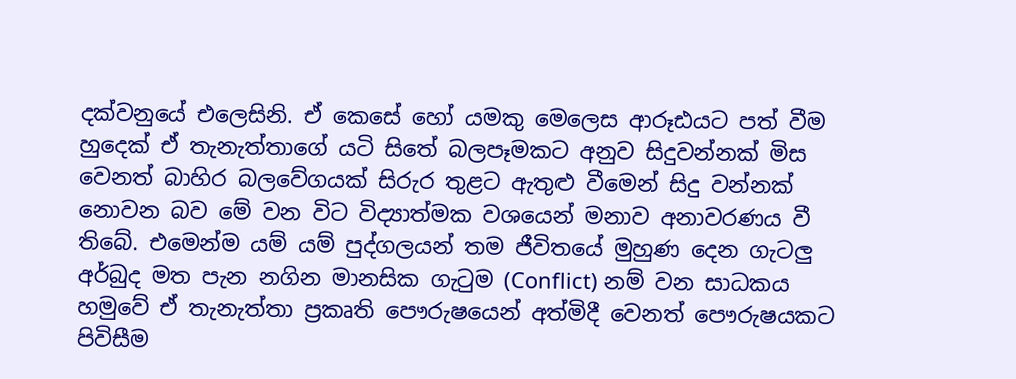දක්වනුයේ එලෙසිනි. ඒ කෙසේ හෝ යමකු මෙලෙස ආරූඪයට පත් වීම හුදෙක් ඒ තැනැත්තාගේ යටි සිතේ බලපෑමකට අනුව සිදුවන්නක් මිස වෙනත් බාහිර බලවේගයක් සිරුර තුළට ඇතුළු වීමෙන් සිදු වන්නක් නොවන බව මේ වන විට විද්‍යාත්මක වශයෙන් මනාව අනාවරණය වී තිබේ. එමෙන්ම යම් යම් පුද්ගලයන් තම ජීවිතයේ මුහුණ දෙන ගැටලු අර්බුද මත පැන නගින මානසික ගැටුම (Conflict) නම් වන සාධකය හමුවේ ඒ තැනැත්තා ප්‍රකෘති පෞරුෂයෙන් අත්මිදී වෙනත් පෞරුෂයකට පිවිසීම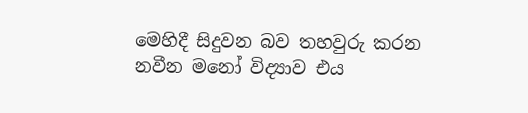මෙහිදී සිදුවන බව තහවුරු කරන නවීන මනෝ විද්‍යාව එය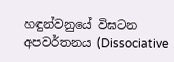හඳුන්වනුයේ විඝටන අපවර්තනය (Dissociative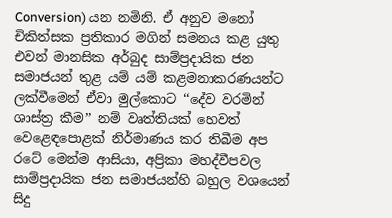Conversion) යන නමිනි. ඒ අනුව මනෝ චිකිත්සක ප්‍රතිකාර මගින් සමනය කළ යුතු එවන් මානසික අර්බුද සාම්ප්‍රදායික ජන සමාජයන් තුළ යම් යම් කළමනාකරණයන්ට ලක්වීමෙන් ඒවා මුල්කොට ‘‘දේව වරමින් ශාස්ත්‍ර කීම’’ නම් වෘත්තියක් හෙවත් වෙළෙඳපොළක් නිර්මාණය කර තිබීම අප රටේ මෙන්ම ආසියා, අප්‍රිකා මහද්වීපවල සාම්ප්‍රදායික ජන සමාජයන්හි බහුල වශයෙන් සිදු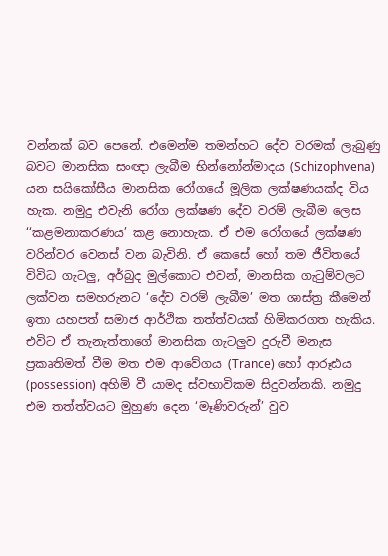වන්නක් බව පෙනේ. එමෙන්ම තමන්හට දේව වරමක් ලැබුණු බවට මානසික සංඥා ලැබීම භින්නෝන්මාදය (Schizophvena) යන සයිකෝසීය මානසික රෝගයේ මූලික ලක්ෂණයක්ද විය හැක. නමුදු එවැනි රෝග ලක්ෂණ දේව වරම් ලැබීම ලෙස ‘‘කළමනාකරණය’ කළ නොහැක. ඒ එම රෝගයේ ලක්ෂණ වරින්වර වෙනස් වන බැවිනි. ඒ කෙසේ හෝ තම ජීවිතයේ විවිධ ගැටලු, අර්බුද මුල්කොට එවන්, මානසික ගැටුම්වලට ලක්වන සමහරුනට ‘දේව වරම් ලැබීම’ මත ශාස්ත්‍ර කීමෙන් ඉතා යහපත් සමාජ ආර්ථික තත්ත්වයක් හිමිකරගත හැකිය. එවිට ඒ තැනැත්තාගේ මානසික ගැටලුව දුරුවී මනැස ප්‍රකෘතිමත් වීම මත එම ආවේගය (Trance) හෝ ආරූඪය (possession) අහිමි වී යාමද ස්වභාවිකම සිදුවන්නකි. නමුදු එම තත්ත්වයට මුහුණ දෙන ‘මෑණිවරුන්’ වුව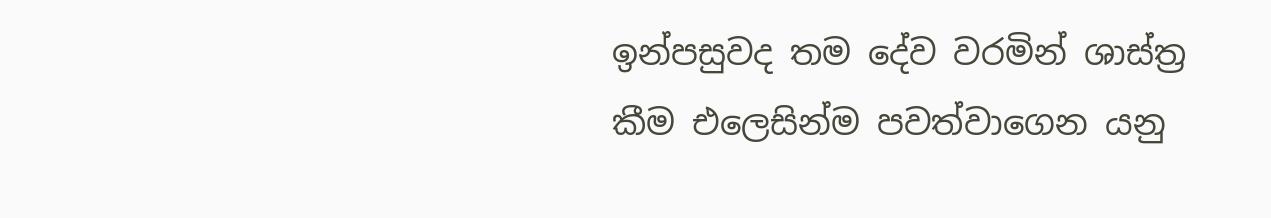ඉන්පසුවද තම දේව වරමින් ශාස්ත්‍ර කීම එලෙසින්ම පවත්වාගෙන යනු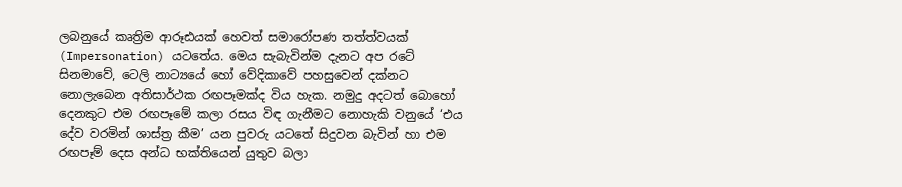ලබනුයේ කෘත්‍රිම ආරූඪයක් හෙවත් සමාරෝපණ තත්ත්වයක් (Impersonation) යටතේය. මෙය සැබැවින්ම දැනට අප රටේ සිනමාවේ, ටෙලි නාට්‍යයේ හෝ වේදිකාවේ පහසුවෙන් දක්නට නොලැබෙන අතිසාර්ථක රඟපෑමක්ද විය හැක. නමුදු අදටත් බොහෝ දෙනකුට එම රඟපෑමේ කලා රසය විඳ ගැනීමට නොහැකි වනුයේ ‘එය දේව වරමින් ශාස්ත්‍ර කීම’ යන පුවරු යටතේ සිදුවන බැවින් හා එම රඟපෑම් දෙස අන්ධ භක්තියෙන් යුතුව බලා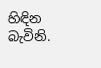හිඳින බැවිනි.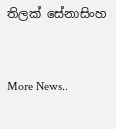තිලක් සේනාසිංහ


More News..